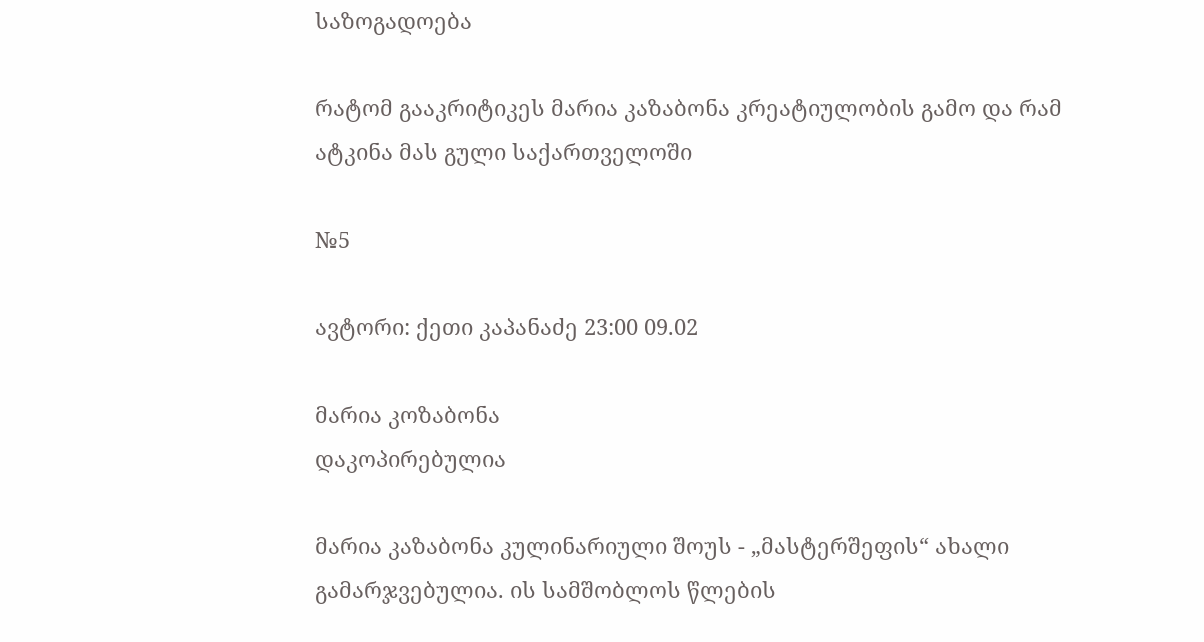საზოგადოება

რატომ გააკრიტიკეს მარია კაზაბონა კრეატიულობის გამო და რამ ატკინა მას გული საქართველოში

№5

ავტორი: ქეთი კაპანაძე 23:00 09.02

მარია კოზაბონა
დაკოპირებულია

მარია კაზაბონა კულინარიული შოუს - „მასტერშეფის“ ახალი გამარჯვებულია. ის სამშობლოს წლების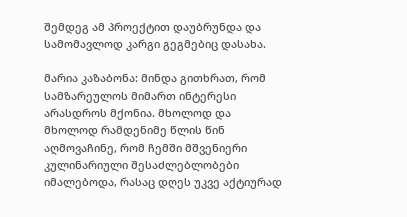შემდეგ ამ პროექტით დაუბრუნდა და სამომავლოდ კარგი გეგმებიც დასახა.

მარია კაზაბონა: მინდა გითხრათ, რომ სამზარეულოს მიმართ ინტერესი არასდროს მქონია. მხოლოდ და მხოლოდ რამდენიმე წლის წინ აღმოვაჩინე, რომ ჩემში მშვენიერი კულინარიული შესაძლებლობები იმალებოდა, რასაც დღეს უკვე აქტიურად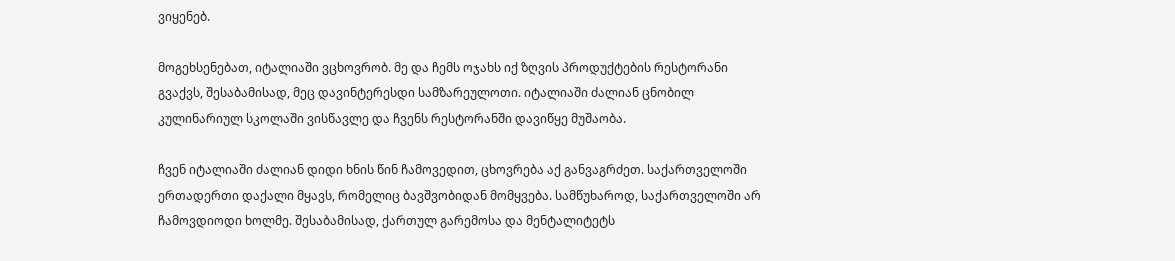ვიყენებ.

მოგეხსენებათ, იტალიაში ვცხოვრობ. მე და ჩემს ოჯახს იქ ზღვის პროდუქტების რესტორანი გვაქვს, შესაბამისად, მეც დავინტერესდი სამზარეულოთი. იტალიაში ძალიან ცნობილ კულინარიულ სკოლაში ვისწავლე და ჩვენს რესტორანში დავიწყე მუშაობა.

ჩვენ იტალიაში ძალიან დიდი ხნის წინ ჩამოვედით, ცხოვრება აქ განვაგრძეთ. საქართველოში ერთადერთი დაქალი მყავს, რომელიც ბავშვობიდან მომყვება. სამწუხაროდ, საქართველოში არ ჩამოვდიოდი ხოლმე. შესაბამისად, ქართულ გარემოსა და მენტალიტეტს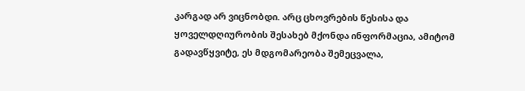კარგად არ ვიცნობდი. არც ცხოვრების წესისა და ყოველდღიურობის შესახებ მქონდა ინფორმაცია, ამიტომ გადავწყვიტე, ეს მდგომარეობა შემეცვალა,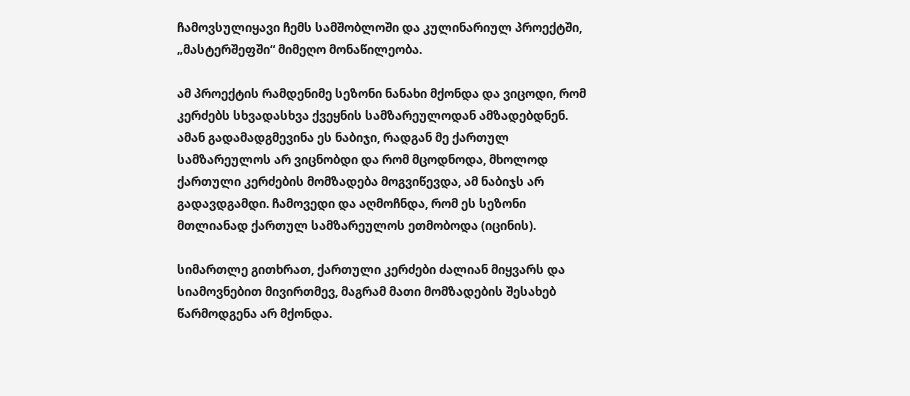ჩამოვსულიყავი ჩემს სამშობლოში და კულინარიულ პროექტში, „მასტერშეფში“ მიმეღო მონაწილეობა.

ამ პროექტის რამდენიმე სეზონი ნანახი მქონდა და ვიცოდი, რომ კერძებს სხვადასხვა ქვეყნის სამზარეულოდან ამზადებდნენ. ამან გადამადგმევინა ეს ნაბიჯი, რადგან მე ქართულ სამზარეულოს არ ვიცნობდი და რომ მცოდნოდა, მხოლოდ ქართული კერძების მომზადება მოგვიწევდა, ამ ნაბიჯს არ გადავდგამდი. ჩამოვედი და აღმოჩნდა, რომ ეს სეზონი მთლიანად ქართულ სამზარეულოს ეთმობოდა (იცინის).

სიმართლე გითხრათ, ქართული კერძები ძალიან მიყვარს და სიამოვნებით მივირთმევ, მაგრამ მათი მომზადების შესახებ წარმოდგენა არ მქონდა.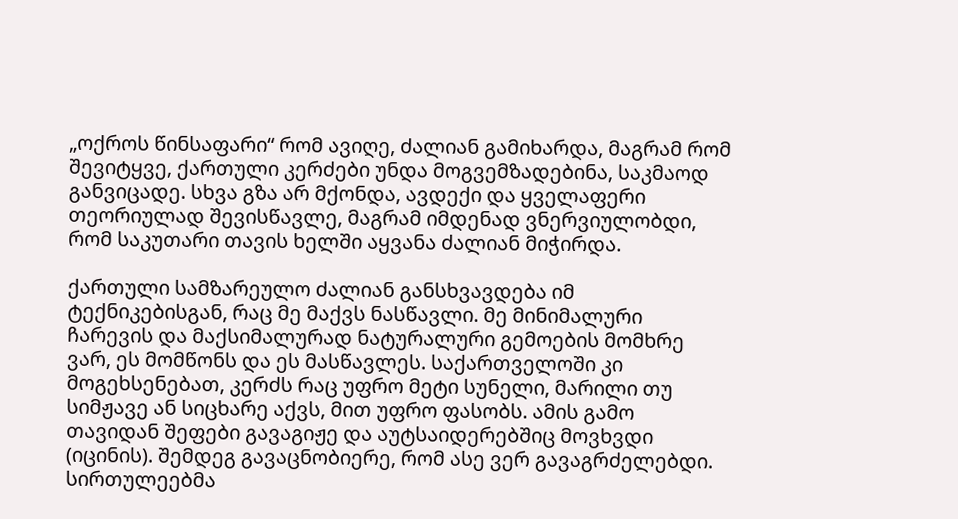„ოქროს წინსაფარი“ რომ ავიღე, ძალიან გამიხარდა, მაგრამ რომ შევიტყვე, ქართული კერძები უნდა მოგვემზადებინა, საკმაოდ განვიცადე. სხვა გზა არ მქონდა, ავდექი და ყველაფერი თეორიულად შევისწავლე, მაგრამ იმდენად ვნერვიულობდი, რომ საკუთარი თავის ხელში აყვანა ძალიან მიჭირდა.

ქართული სამზარეულო ძალიან განსხვავდება იმ ტექნიკებისგან, რაც მე მაქვს ნასწავლი. მე მინიმალური ჩარევის და მაქსიმალურად ნატურალური გემოების მომხრე ვარ, ეს მომწონს და ეს მასწავლეს. საქართველოში კი მოგეხსენებათ, კერძს რაც უფრო მეტი სუნელი, მარილი თუ სიმჟავე ან სიცხარე აქვს, მით უფრო ფასობს. ამის გამო თავიდან შეფები გავაგიჟე და აუტსაიდერებშიც მოვხვდი (იცინის). შემდეგ გავაცნობიერე, რომ ასე ვერ გავაგრძელებდი. სირთულეებმა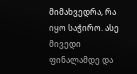მიმახვედრა, რა იყო საჭირო. ასე მივედი ფინალამდე და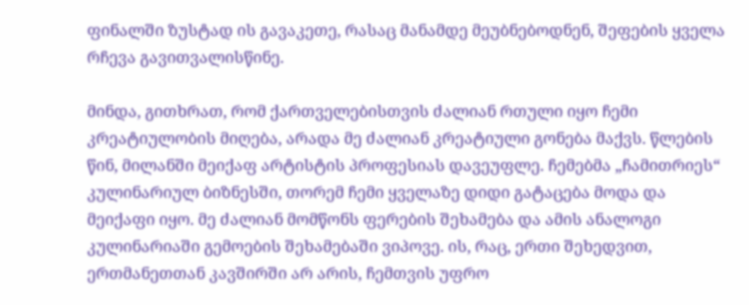ფინალში ზუსტად ის გავაკეთე, რასაც მანამდე მეუბნებოდნენ, შეფების ყველა რჩევა გავითვალისწინე.

მინდა, გითხრათ, რომ ქართველებისთვის ძალიან რთული იყო ჩემი კრეატიულობის მიღება, არადა მე ძალიან კრეატიული გონება მაქვს. წლების წინ, მილანში მეიქაფ არტისტის პროფესიას დავეუფლე. ჩემებმა „ჩამითრიეს“ კულინარიულ ბიზნესში, თორემ ჩემი ყველაზე დიდი გატაცება მოდა და მეიქაფი იყო. მე ძალიან მომწონს ფერების შეხამება და ამის ანალოგი კულინარიაში გემოების შეხამებაში ვიპოვე. ის, რაც, ერთი შეხედვით, ერთმანეთთან კავშირში არ არის, ჩემთვის უფრო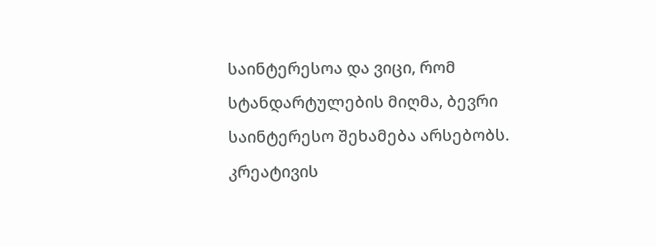საინტერესოა და ვიცი, რომ სტანდარტულების მიღმა, ბევრი საინტერესო შეხამება არსებობს. კრეატივის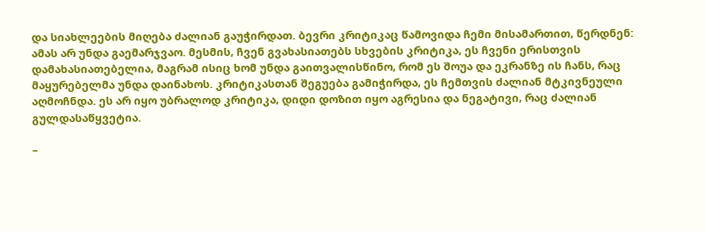და სიახლეების მიღება ძალიან გაუჭირდათ. ბევრი კრიტიკაც წამოვიდა ჩემი მისამართით, წერდნენ: ამას არ უნდა გაემარჯვაო. მესმის, ჩვენ გვახასიათებს სხვების კრიტიკა, ეს ჩვენი ერისთვის დამახასიათებელია, მაგრამ ისიც ხომ უნდა გაითვალისწინო, რომ ეს შოუა და ეკრანზე ის ჩანს, რაც მაყურებელმა უნდა დაინახოს. კრიტიკასთან შეგუება გამიჭირდა, ეს ჩემთვის ძალიან მტკივნეული აღმოჩნდა. ეს არ იყო უბრალოდ კრიტიკა, დიდი დოზით იყო აგრესია და ნეგატივი, რაც ძალიან გულდასაწყვეტია.

–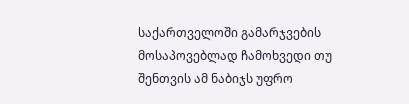საქართველოში გამარჯვების მოსაპოვებლად ჩამოხვედი თუ შენთვის ამ ნაბიჯს უფრო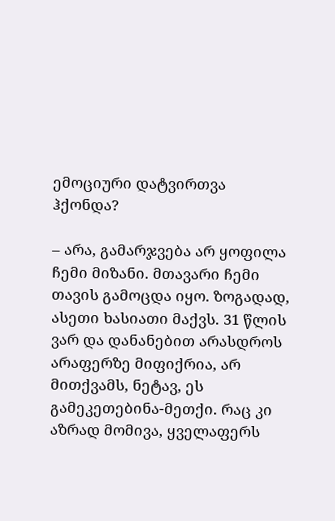ემოციური დატვირთვა ჰქონდა?

– არა, გამარჯვება არ ყოფილა ჩემი მიზანი. მთავარი ჩემი თავის გამოცდა იყო. ზოგადად, ასეთი ხასიათი მაქვს. 31 წლის ვარ და დანანებით არასდროს არაფერზე მიფიქრია, არ მითქვამს, ნეტავ, ეს გამეკეთებინა-მეთქი. რაც კი აზრად მომივა, ყველაფერს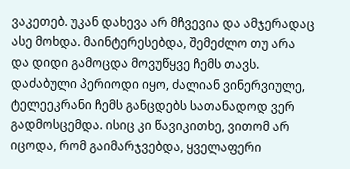ვაკეთებ. უკან დახევა არ მჩვევია და ამჯერადაც ასე მოხდა. მაინტერესებდა, შემეძლო თუ არა და დიდი გამოცდა მოვუწყვე ჩემს თავს. დაძაბული პერიოდი იყო, ძალიან ვინერვიულე, ტელეეკრანი ჩემს განცდებს სათანადოდ ვერ გადმოსცემდა. ისიც კი წავიკითხე, ვითომ არ იცოდა, რომ გაიმარჯვებდა, ყველაფერი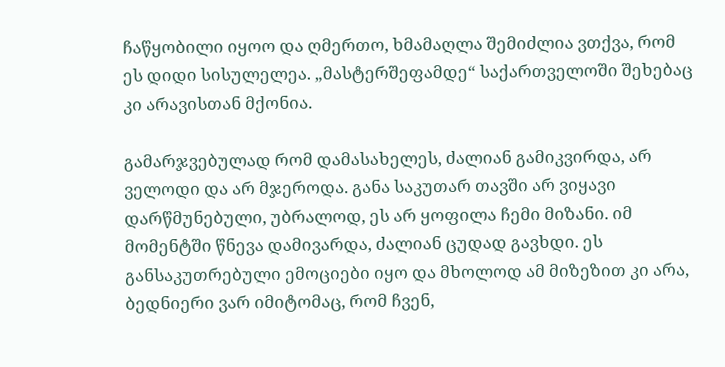ჩაწყობილი იყოო და ღმერთო, ხმამაღლა შემიძლია ვთქვა, რომ ეს დიდი სისულელეა. „მასტერშეფამდე“ საქართველოში შეხებაც კი არავისთან მქონია.

გამარჯვებულად რომ დამასახელეს, ძალიან გამიკვირდა, არ ველოდი და არ მჯეროდა. განა საკუთარ თავში არ ვიყავი დარწმუნებული, უბრალოდ, ეს არ ყოფილა ჩემი მიზანი. იმ მომენტში წნევა დამივარდა, ძალიან ცუდად გავხდი. ეს განსაკუთრებული ემოციები იყო და მხოლოდ ამ მიზეზით კი არა, ბედნიერი ვარ იმიტომაც, რომ ჩვენ,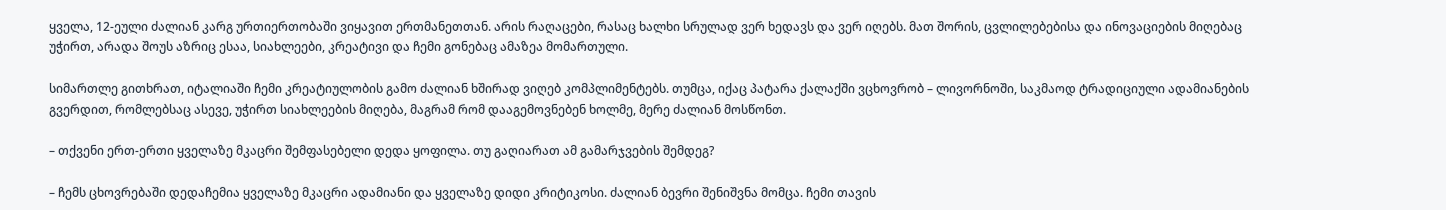ყველა, 12-ეული ძალიან კარგ ურთიერთობაში ვიყავით ერთმანეთთან. არის რაღაცები, რასაც ხალხი სრულად ვერ ხედავს და ვერ იღებს. მათ შორის, ცვლილებებისა და ინოვაციების მიღებაც უჭირთ, არადა შოუს აზრიც ესაა, სიახლეები, კრეატივი და ჩემი გონებაც ამაზეა მომართული.

სიმართლე გითხრათ, იტალიაში ჩემი კრეატიულობის გამო ძალიან ხშირად ვიღებ კომპლიმენტებს. თუმცა, იქაც პატარა ქალაქში ვცხოვრობ – ლივორნოში, საკმაოდ ტრადიციული ადამიანების გვერდით, რომლებსაც ასევე, უჭირთ სიახლეების მიღება, მაგრამ რომ დააგემოვნებენ ხოლმე, მერე ძალიან მოსწონთ.

– თქვენი ერთ-ერთი ყველაზე მკაცრი შემფასებელი დედა ყოფილა. თუ გაღიარათ ამ გამარჯვების შემდეგ?

– ჩემს ცხოვრებაში დედაჩემია ყველაზე მკაცრი ადამიანი და ყველაზე დიდი კრიტიკოსი. ძალიან ბევრი შენიშვნა მომცა. ჩემი თავის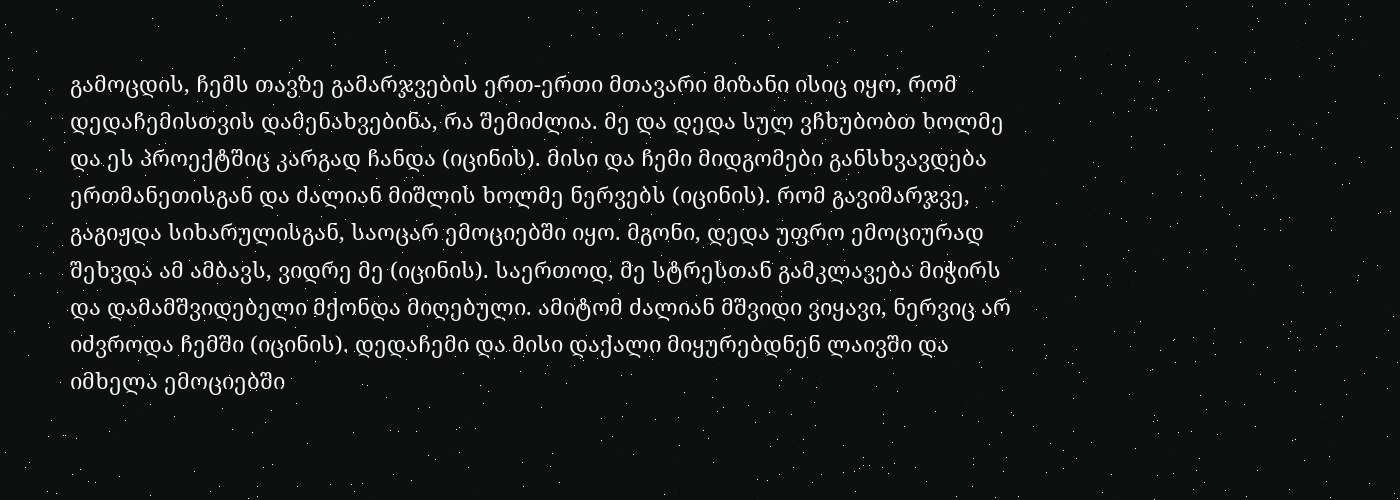გამოცდის, ჩემს თავზე გამარჯვების ერთ-ერთი მთავარი მიზანი ისიც იყო, რომ დედაჩემისთვის დამენახვებინა, რა შემიძლია. მე და დედა სულ ვჩხუბობთ ხოლმე და ეს პროექტშიც კარგად ჩანდა (იცინის). მისი და ჩემი მიდგომები განსხვავდება ერთმანეთისგან და ძალიან მიშლის ხოლმე ნერვებს (იცინის). რომ გავიმარჯვე, გაგიჟდა სიხარულისგან, საოცარ ემოციებში იყო. მგონი, დედა უფრო ემოციურად შეხვდა ამ ამბავს, ვიდრე მე (იცინის). საერთოდ, მე სტრესთან გამკლავება მიჭირს და დამამშვიდებელი მქონდა მიღებული. ამიტომ ძალიან მშვიდი ვიყავი, ნერვიც არ იძვროდა ჩემში (იცინის). დედაჩემი და მისი დაქალი მიყურებდნენ ლაივში და იმხელა ემოციებში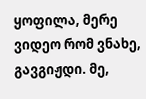ყოფილა, მერე ვიდეო რომ ვნახე, გავგიჟდი. მე,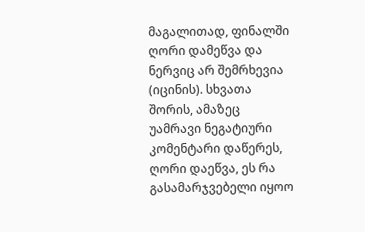მაგალითად, ფინალში ღორი დამეწვა და ნერვიც არ შემრხევია (იცინის). სხვათა შორის, ამაზეც უამრავი ნეგატიური კომენტარი დაწერეს, ღორი დაეწვა, ეს რა გასამარჯვებელი იყოო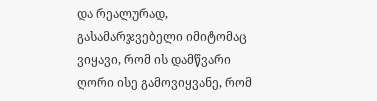და რეალურად, გასამარჯვებელი იმიტომაც ვიყავი, რომ ის დამწვარი ღორი ისე გამოვიყვანე, რომ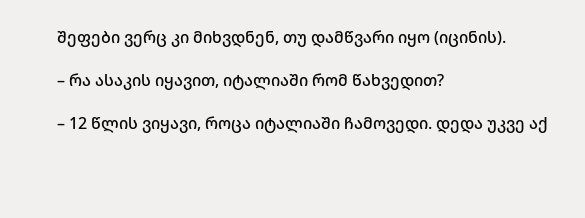შეფები ვერც კი მიხვდნენ, თუ დამწვარი იყო (იცინის).

– რა ასაკის იყავით, იტალიაში რომ წახვედით?

– 12 წლის ვიყავი, როცა იტალიაში ჩამოვედი. დედა უკვე აქ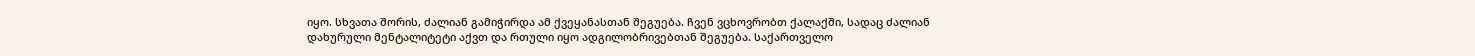იყო. სხვათა შორის, ძალიან გამიჭირდა ამ ქვეყანასთან შეგუება. ჩვენ ვცხოვრობთ ქალაქში, სადაც ძალიან დახურული მენტალიტეტი აქვთ და რთული იყო ადგილობრივებთან შეგუება. საქართველო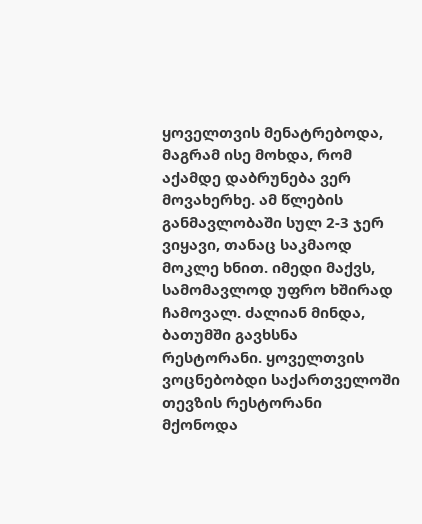ყოველთვის მენატრებოდა, მაგრამ ისე მოხდა, რომ აქამდე დაბრუნება ვერ მოვახერხე. ამ წლების განმავლობაში სულ 2-3 ჯერ ვიყავი, თანაც საკმაოდ მოკლე ხნით. იმედი მაქვს, სამომავლოდ უფრო ხშირად ჩამოვალ. ძალიან მინდა, ბათუმში გავხსნა რესტორანი. ყოველთვის ვოცნებობდი საქართველოში თევზის რესტორანი მქონოდა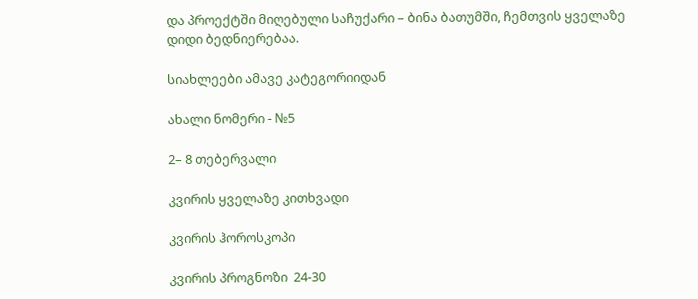და პროექტში მიღებული საჩუქარი – ბინა ბათუმში, ჩემთვის ყველაზე დიდი ბედნიერებაა.

სიახლეები ამავე კატეგორიიდან

ახალი ნომერი - №5

2– 8 თებერვალი

კვირის ყველაზე კითხვადი

კვირის ჰოროსკოპი

კვირის პროგნოზი  24-30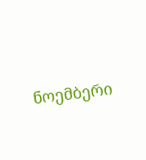ნოემბერი